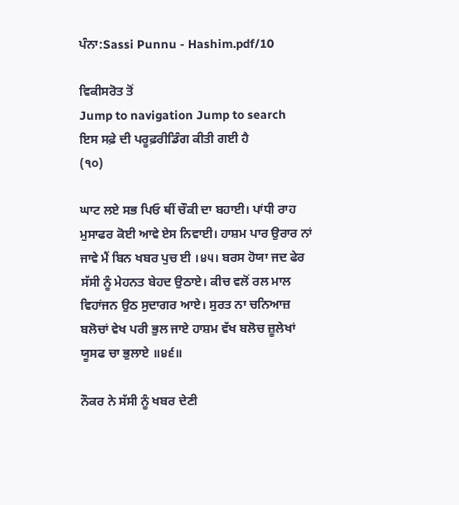ਪੰਨਾ:Sassi Punnu - Hashim.pdf/10

ਵਿਕੀਸਰੋਤ ਤੋਂ
Jump to navigation Jump to search
ਇਸ ਸਫ਼ੇ ਦੀ ਪਰੂਫ਼ਰੀਡਿੰਗ ਕੀਤੀ ਗਈ ਹੈ
(੧੦)

ਘਾਟ ਲਏ ਸਭ ਪਿਓ ਥੀਂ ਚੌਕੀ ਦਾ ਬਹਾਈ। ਪਾਂਧੀ ਰਾਹ ਮੁਸਾਫਰ ਕੋਈ ਆਵੇ ਏਸ ਨਿਵਾਈ। ਹਾਸ਼ਮ ਪਾਰ ਉਰਾਰ ਨਾਂ ਜਾਵੇ ਮੈਂ ਬਿਨ ਖਬਰ ਪੁਚ ਈ ।੪੫। ਬਰਸ ਹੋਯਾ ਜਦ ਫੇਰ ਸੱਸੀ ਨੂੰ ਮੇਹਨਤ ਬੇਹਦ ਉਠਾਏ। ਕੀਚ ਵਲੋਂ ਰਲ ਮਾਲ ਵਿਹਾਂਜਨ ਉਠ ਸੁਦਾਗਰ ਆਏ। ਸੁਰਤ ਨਾ ਚਨਿਆਜ਼ ਬਲੋਚਾਂ ਵੇਖ ਪਰੀ ਭੁਲ ਜਾਏ ਹਾਸ਼ਮ ਵੱਖ ਬਲੋਚ ਜ਼ੂਲੇਖਾਂ ਯੂਸਫ ਚਾ ਭੁਲਾਏ ॥੪੬॥

ਨੌਕਰ ਨੇ ਸੱਸੀ ਨੂੰ ਖਬਰ ਦੇਣੀ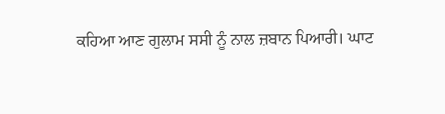ਕਹਿਆ ਆਣ ਗੁਲਾਮ ਸਸੀ ਨੂੰ ਨਾਲ ਜ਼ਬਾਨ ਪਿਆਰੀ। ਘਾਟ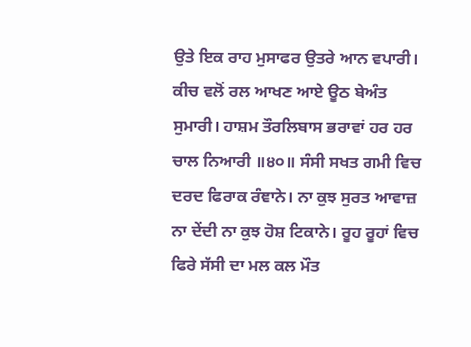ਉਤੇ ਇਕ ਰਾਹ ਮੁਸਾਫਰ ਉਤਰੇ ਆਨ ਵਪਾਰੀ। ਕੀਚ ਵਲੋਂ ਰਲ ਆਖਣ ਆਏ ਊਠ ਬੇਅੰਤ ਸੁਮਾਰੀ। ਹਾਸ਼ਮ ਤੌਰਲਿਬਾਸ ਭਰਾਵਾਂ ਹਰ ਹਰ ਚਾਲ ਨਿਆਰੀ ॥੪੦॥ ਸੰਸੀ ਸਖਤ ਗਮੀ ਵਿਚ ਦਰਦ ਫਿਰਾਕ ਰੰਞਾਨੇ। ਨਾ ਕੁਝ ਸੁਰਤ ਆਵਾਜ਼ ਨਾ ਦੇਂਦੀ ਨਾ ਕੁਝ ਹੋਸ਼ ਟਿਕਾਨੇ। ਰੂਹ ਰੂਹਾਂ ਵਿਚ ਫਿਰੇ ਸੱਸੀ ਦਾ ਮਲ ਕਲ ਮੌਤ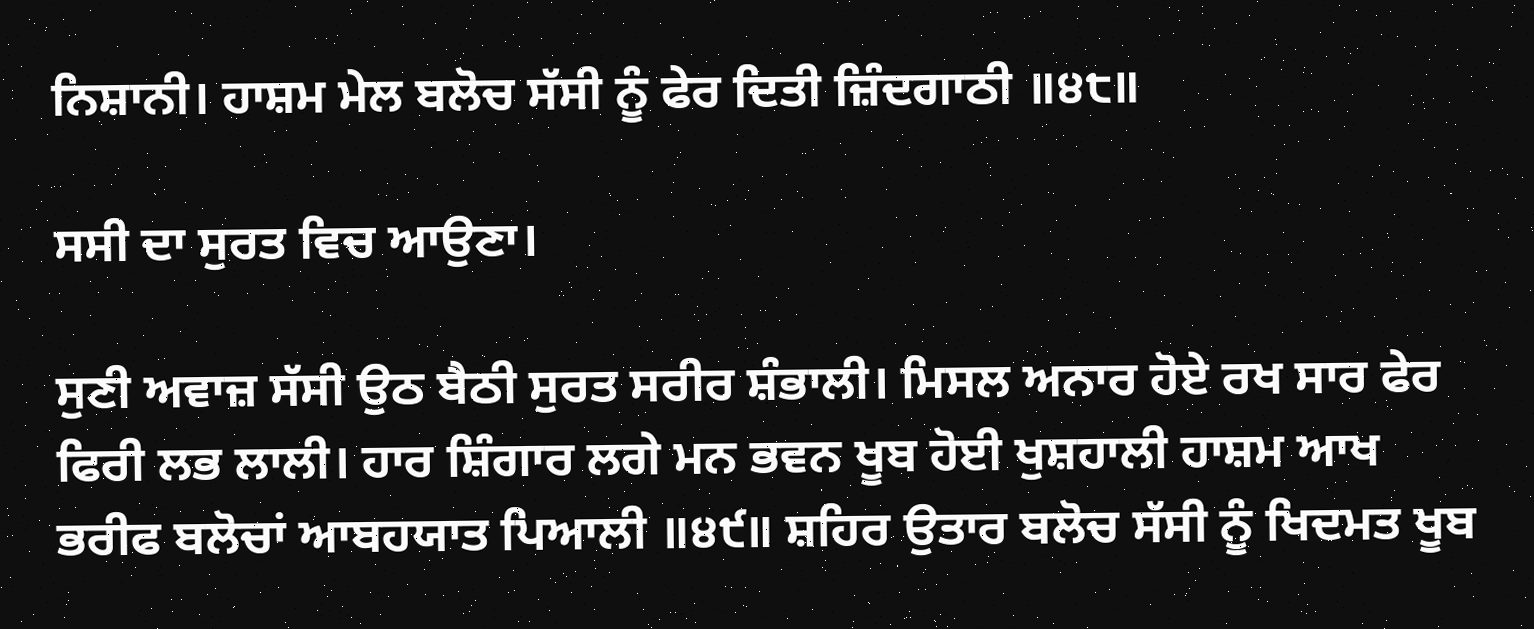ਨਿਸ਼ਾਨੀ। ਹਾਸ਼ਮ ਮੇਲ ਬਲੋਚ ਸੱਸੀ ਨੂੰ ਫੇਰ ਦਿਤੀ ਜ਼ਿੰਦਗਾਠੀ ॥੪੮॥

ਸਸੀ ਦਾ ਸੁਰਤ ਵਿਚ ਆਉਣਾ।

ਸੁਣੀ ਅਵਾਜ਼ ਸੱਸੀ ਉਠ ਬੈਠੀ ਸੁਰਤ ਸਰੀਰ ਸ਼ੰਭਾਲੀ। ਮਿਸਲ ਅਨਾਰ ਹੋਏ ਰਖ ਸਾਰ ਫੇਰ ਫਿਰੀ ਲਭ ਲਾਲੀ। ਹਾਰ ਸ਼ਿੰਗਾਰ ਲਗੇ ਮਨ ਭਵਨ ਖੂਬ ਹੋਈ ਖੁਸ਼ਹਾਲੀ ਹਾਸ਼ਮ ਆਖ ਭਰੀਫ ਬਲੋਚਾਂ ਆਬਹਯਾਤ ਪਿਆਲੀ ॥੪੯॥ ਸ਼ਹਿਰ ਉਤਾਰ ਬਲੋਚ ਸੱਸੀ ਨੂੰ ਖਿਦਮਤ ਖੂਬ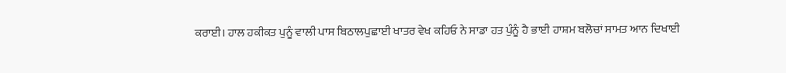ਕਰਾਈ। ਹਾਲ ਹਕੀਕਤ ਪੁਨੂੰ ਵਾਲੀ ਪਾਸ ਬਿਠਾਲਪੁਛਾਈ ਖਾਤਰ ਵੇਖ ਕਹਿਓ ਨੇ ਸਾਡਾ ਹਤ ਪੁੰਨੂੰ ਹੈ ਭਾਈ ਹਾਸ਼ਮ ਬਲੋਚਾਂ ਸਾਮਤ ਆਨ ਦਿਖਾਈ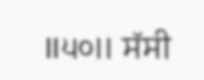॥੫੦॥ ਸੱਸੀ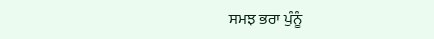ਸਮਝ ਭਰਾ ਪੁੰਨੂੰ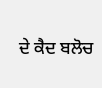ਦੇ ਕੈਦ ਬਲੋਚ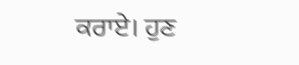ਕਰਾਏ। ਹੁਣ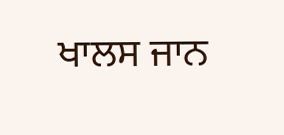ਖਾਲਸ ਜਾਨ